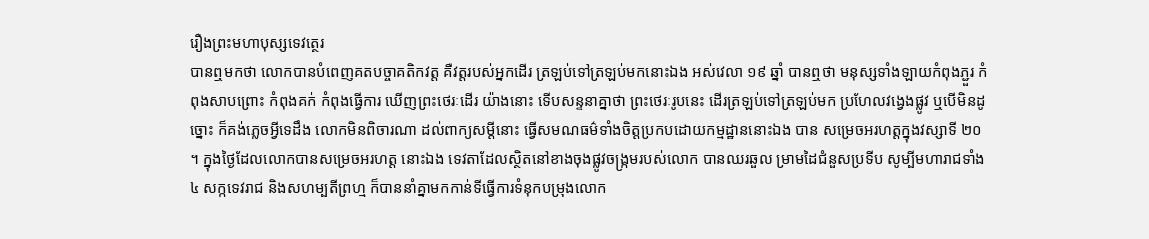រឿងព្រះមហាបុស្សទេវត្ថេរ
បានឮមកថា លោកបានបំពេញគតបច្ចាគតិកវត្ត គឺវត្តរបស់អ្នកដើរ ត្រឡប់ទៅត្រឡប់មកនោះឯង អស់វេលា ១៩ ឆ្នាំ បានឮថា មនុស្សទាំងឡាយកំពុងភ្ជួរ កំពុងសាបព្រោះ កំពុងគក់ កំពុងធ្វើការ ឃើញព្រះថេរៈដើរ យ៉ាងនោះ ទើបសន្ទនាគ្នាថា ព្រះថេរៈរូបនេះ ដើរត្រឡប់ទៅត្រឡប់មក ប្រហែលវង្វេងផ្លូវ ឬបើមិនដូច្នោះ ក៏គង់ភ្លេចអ្វីទេដឹង លោកមិនពិចារណា ដល់ពាក្យសម្តីនោះ ធ្វើសមណធម៌ទាំងចិត្តប្រកបដោយកម្មដ្ឋាននោះឯង បាន សម្រេចអរហត្តក្នុងវស្សាទី ២០ ។ ក្នុងថ្ងៃដែលលោកបានសម្រេចអរហត្ត នោះឯង ទេវតាដែលស្ថិតនៅខាងចុងផ្លូវចង្រ្កមរបស់លោក បានឈរឆួល ម្រាមដៃជំនួសប្រទីប សូម្បីមហារាជទាំង ៤ សក្កទេវរាជ និងសហម្បតីព្រហ្ម ក៏បាននាំគ្នាមកកាន់ទីធ្វើការទំនុកបម្រុងលោក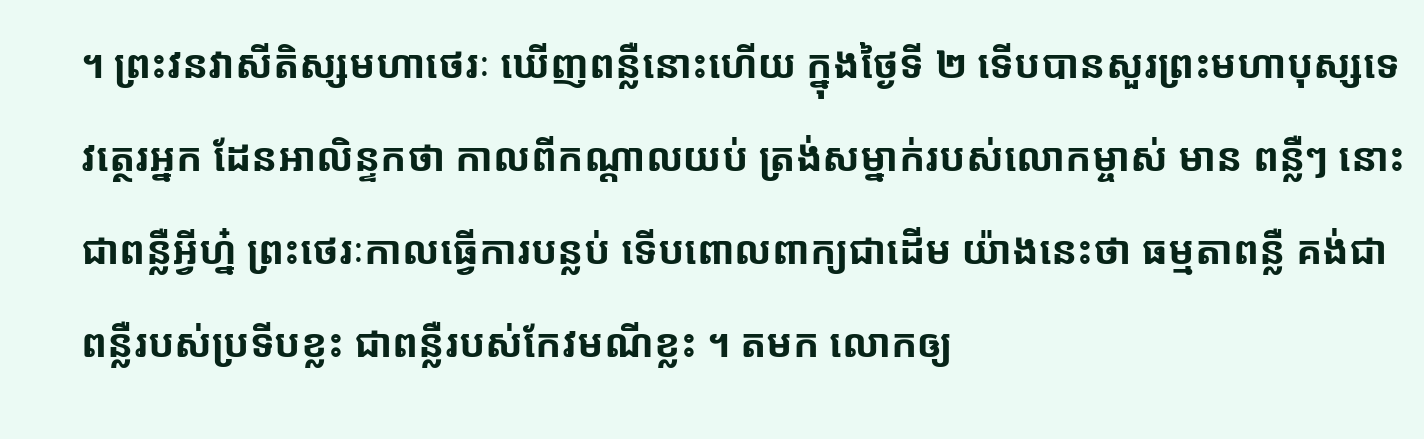។ ព្រះវនវាសីតិស្សមហាថេរៈ ឃើញពន្លឺនោះហើយ ក្នុងថ្ងៃទី ២ ទើបបានសួរព្រះមហាបុស្សទេវត្ថេរអ្នក ដែនអាលិន្ទកថា កាលពីកណ្តាលយប់ ត្រង់សម្នាក់របស់លោកម្ចាស់ មាន ពន្លឺៗ នោះជាពន្លឺអ្វីហ្ន៎ ព្រះថេរៈកាលធ្វើការបន្លប់ ទើបពោលពាក្យជាដើម យ៉ាងនេះថា ធម្មតាពន្លឺ គង់ជាពន្លឺរបស់ប្រទីបខ្លះ ជាពន្លឺរបស់កែវមណីខ្លះ ។ តមក លោកឲ្យ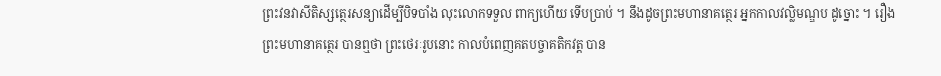ព្រះវនវាសីតិស្សត្ថេរសន្យាដើម្បីបិទបាំង លុះលោកទទួល ពាក្យហើយ ទើបប្រាប់ ។ នឹងដូចព្រះមហានាគត្ថេរ អ្នកកាលវល្លិមណ្ឌប ដូច្នោះ ។ រឿង ព្រះមហានាគត្ថេរ បានឮថា ព្រះថេរៈរូបនោះ កាលបំពេញគតបច្ចាគតិកវត្ត បាន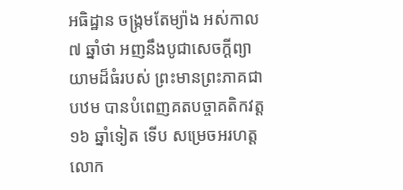អធិដ្ឋាន ចង្រ្កមតែម្យ៉ាង អស់កាល ៧ ឆ្នាំថា អញនឹងបូជាសេចក្តីព្យាយាមដ៏ធំរបស់ ព្រះមានព្រះភាគជាបឋម បានបំពេញគតបច្ចាគតិកវត្ត ១៦ ឆ្នាំទៀត ទើប សម្រេចអរហត្ត លោក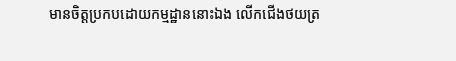មានចិត្តប្រកបដោយកម្មដ្ឋាននោះឯង លើកជើងថយត្រ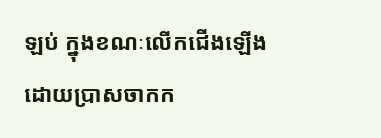ឡប់ ក្នុងខណៈលើកជើងឡើងដោយប្រាសចាកក